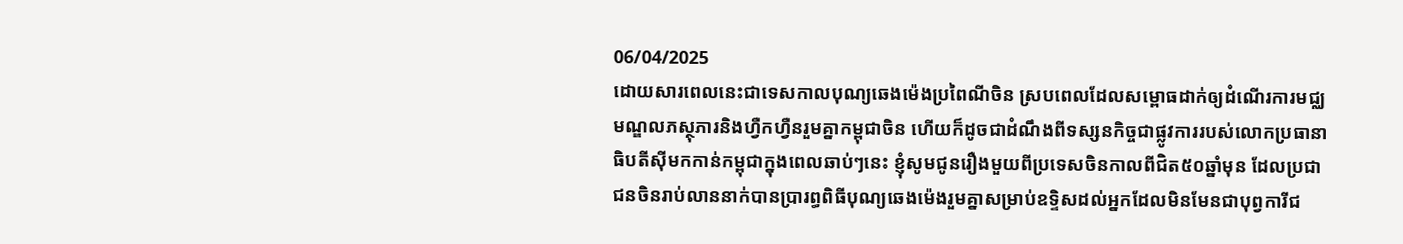06/04/2025
ដោយសារពេលនេះជាទេសកាលបុណ្យឆេងម៉េងប្រពៃណីចិន ស្របពេលដែលសម្ពោធដាក់ឲ្យដំណើរការមជ្ឈមណ្ឌលភស្ថុភារនិងហ្វឺកហ្វឺនរួមគ្នាកម្ពុជាចិន ហើយក៏ដូចជាដំណឹងពីទស្សនកិច្ចជាផ្លូវការរបស់លោកប្រធានាធិបតីស៊ីមកកាន់កម្ពុជាក្នុងពេលឆាប់ៗនេះ ខ្ញុំសូមជូនរឿងមួយពីប្រទេសចិនកាលពីជិត៥០ឆ្នាំមុន ដែលប្រជាជនចិនរាប់លាននាក់បានប្រារព្ធពិធីបុណ្យឆេងម៉េងរួមគ្នាសម្រាប់ឧទ្ទិសដល់អ្នកដែលមិនមែនជាបុព្វការីជ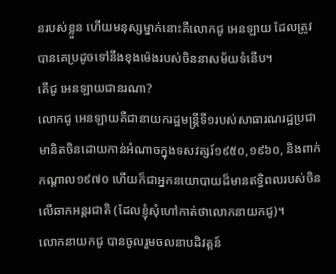នរបស់ខ្លួន ហើយមនុស្សម្នាក់នោះគឺលោកជូ អេនឡាយ ដែលត្រូវបានគេប្រដូចទៅនឹងខុងម៉េងរបស់ចិននាសម័យទំនើប។
តើជូ អេនឡាយជានរណា?
លោកជូ អេនឡាយគឺជានាយករដ្ឋមន្រ្តីទី១របស់សាធារណរដ្ឋប្រជាមានិតចិនដោយកាន់អំណាចក្នុងទសវត្សរ៍១៩៥០,១៩៦០, និងពាក់កណ្តាល១៩៧០ ហើយក៏ជាអ្នកនយោបាយដ៏មានឥទ្ធិពលរបស់ចិនលើឆាកអន្តរជាតិ (ដែលខ្ញុំសុំហៅកាត់ថាលោកនាយកជូ)។
លោកនាយកជូ បានចូលរួមចលនាបដិវត្តន៍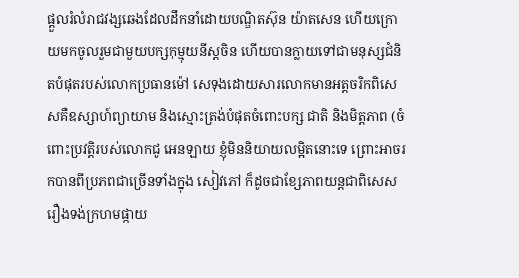ផ្តួលរំលំរាជវង្សឆេងដែលដឹកនាំដោយបណ្ឌិតស៊ុន យ៉ាតសេន ហើយក្រោយមកចូលរួមជាមួយបក្សកុម្មុយនីស្តចិន ហើយបានក្លាយទៅជាមនុស្សជំនិតបំផុតរបស់លោកប្រធានម៉ៅ សេទុងដោយសារលោកមានអត្តចរិកពិសេសគឺឧស្សាហ៍ព្យាយាម និងស្មោះត្រង់បំផុតចំពោះបក្ស ជាតិ និងមិត្តភាព (ចំពោះប្រវត្តិរបស់លោកជូ អេនឡាយ ខ្ញុំមិននិយាយលម្អិតនោះទេ ព្រោះអាចរកបានពីប្រភពជាច្រើនទាំងក្នុង សៀវភៅ ក៏ដូចជាខ្សែភាពយន្តជាពិសេសរឿងទង់ក្រហមផ្កាយ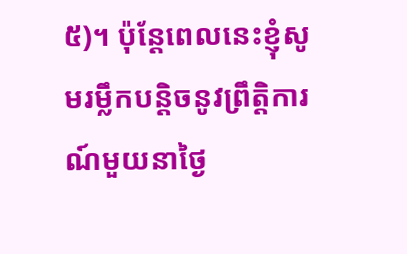៥)។ ប៉ុន្តែពេលនេះខ្ញុំសូមរម្លឹកបន្តិចនូវព្រឹត្តិការណ៍មួយនាថ្ងៃ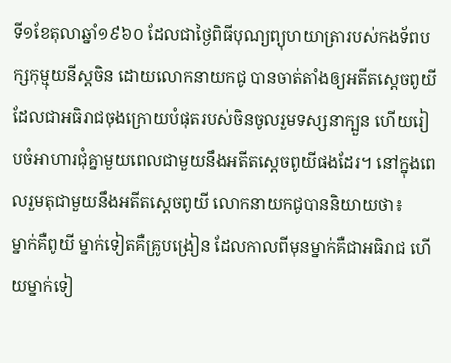ទី១ខែតុលាឆ្នាំ១៩៦០ ដែលជាថ្ងៃពិធីបុណ្យព្យុហយាត្រារបស់កងទ័ពបក្សកុម្មុយនីស្តចិន ដោយលោកនាយកជូ បានចាត់តាំងឲ្យអតីតស្តេចពូយីដែលជាអធិរាជចុងក្រោយបំផុតរបស់ចិនចូលរួមទស្សនាក្បួន ហើយរៀបចំអាហារជុំគ្នាមួយពេលជាមួយនឹងអតីតស្តេចពូយីផងដែរ។ នៅក្នុងពេលរួមតុជាមួយនឹងអតីតស្តេចពូយី លោកនាយកជូបាននិយាយថា៖
ម្នាក់គឺពូយី ម្នាក់ទៀតគឺគ្រូបង្រៀន ដែលកាលពីមុនម្នាក់គឺជាអធិរាជ ហើយម្នាក់ទៀ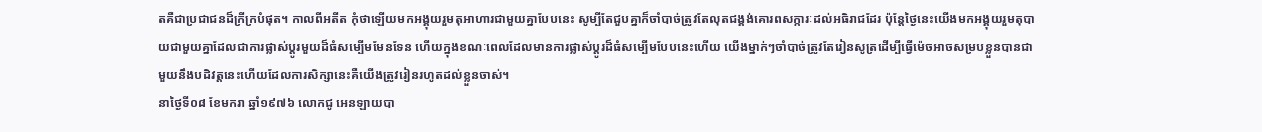តគឺជាប្រជាជនដ៏ក្រីក្របំផុត។ កាលពីអតីត កុំថាឡើយមកអង្គុយរួមតុអាហារជាមួយគ្នាបែបនេះ សូម្បីតែជួបគ្នាក៏ចាំបាច់ត្រូវតែលុតជង្គង់គោរពសក្ការៈដល់អធិរាជដែរ ប៉ុន្តែថ្ងៃនេះយើងមកអង្គុយរួមតុបាយជាមួយគ្នាដែលជាការផ្លាស់ប្តូរមួយដ៏ធំសម្បើមមែនទែន ហើយក្នុងខណៈពេលដែលមានការផ្លាស់ប្តូរដ៏ធំសម្បើមបែបនេះហើយ យើងម្នាក់ៗចាំបាច់ត្រូវតែរៀនសូត្រដើម្បីធ្វើម៉េចអាចសម្របខ្លួនបានជាមួយនឹងបដិវត្តនេះហើយដែលការសិក្សានេះគឺយើងត្រូវរៀនរហូតដល់ខ្លួនចាស់។
នាថ្ងៃទី០៨ ខែមករា ឆ្នាំ១៩៧៦ លោកជូ អេនឡាយបា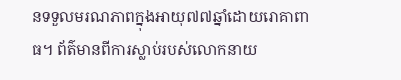នទទួលមរណភាពក្នុងអាយុ៧៧ឆ្នាំដោយរោគាពាធ។ ព័ត៌មានពីការស្លាប់របស់លោកនាយ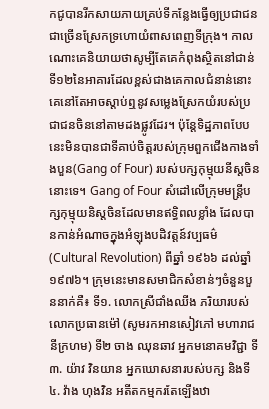កជូបានរីកសាយភាយគ្រប់ទីកន្លែងធ្វើឲ្យប្រជាជនជាច្រើនស្រែកទ្រហោយំពាសពេញទីក្រុង។ កាលណោះគេនិយាយថាសូម្បីតែគេកំពុងស្ថិតនៅជាន់ទី១២នៃអាគារដែលខ្ពស់ជាងគេកាលជំនាន់នោះ គេនៅតែអាចស្តាប់ឮនូវសម្លេងស្រែកយំរបស់ប្រជាជនចិននៅតាមដងផ្លូវដែរ។ ប៉ុន្តែទិដ្ឋភាពបែបនេះមិនបានជាទីគាប់ចិត្តរបស់ក្រុមពួកជើងកាងទាំងបួន(Gang of Four) របស់បក្សកុម្មុយនីស្តចិននោះទេ។ Gang of Four សំដៅលើក្រុមមន្ត្រីបក្សកុម្មុយនិស្តចិនដែលមានឥទ្ធិពលខ្លាំង ដែលបានកាន់អំណាចក្នុងអំឡុងបដិវត្តន៍វប្បធម៌ (Cultural Revolution) ពីឆ្នាំ ១៩៦៦ ដល់ឆ្នាំ ១៩៧៦។ ក្រុមនេះមានសមាជិកសំខាន់ៗចំនួនបួននាក់គឺ៖ ទី១. លោកស្រីជាំងឈីង ភរិយារបស់លោកប្រធានម៉ៅ (សូមរកអានសៀវភៅ មហារាជនីក្រហម) ទី២ ចាង ឈុនឆាវ អ្នកមនោគមវិជ្ជា ទី៣. យ៉ាវ វិនយាន អ្នកឃោសនារបស់បក្ស និងទី៤. វ៉ាង ហុងវិន អតីតកម្មករតែឡើងឋា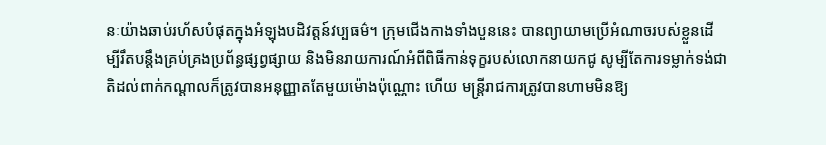នៈយ៉ាងឆាប់រហ័សបំផុតក្នុងអំឡុងបដិវត្តន៍វប្បធម៌។ ក្រុមជើងកាងទាំងបួននេះ បានព្យាយាមប្រើអំណាចរបស់ខ្លួនដើម្បីរឹតបន្តឹងគ្រប់គ្រងប្រព័ន្ធផ្សព្វផ្សាយ និងមិនរាយការណ៍អំពីពិធីកាន់ទុក្ខរបស់លោកនាយកជូ សូម្បីតែការទម្លាក់ទង់ជាតិដល់ពាក់កណ្តាលក៏ត្រូវបានអនុញ្ញាតតែមួយម៉ោងប៉ុណ្ណោះ ហើយ មន្ត្រីរាជការត្រូវបានហាមមិនឱ្យ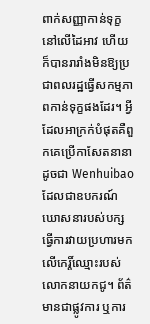ពាក់សញ្ញាកាន់ទុក្ខនៅលើដៃអាវ ហើយក៏បានរារាំងមិនឱ្យប្រជាពលរដ្ឋធ្វើសកម្មភាពកាន់ទុក្ខផងដែរ។ អ្វីដែលអាក្រក់បំផុតគឺពួកគេប្រើកាសែតនានាដូចជា Wenhuibao ដែលជាឧបករណ៍ឃោសនារបស់បក្សធ្វើការវាយប្រហារមកលើកេរ្តិ៍ឈ្មោះរបស់លោកនាយកជូ។ ព័ត៌មានជាផ្លូវការ ឬការ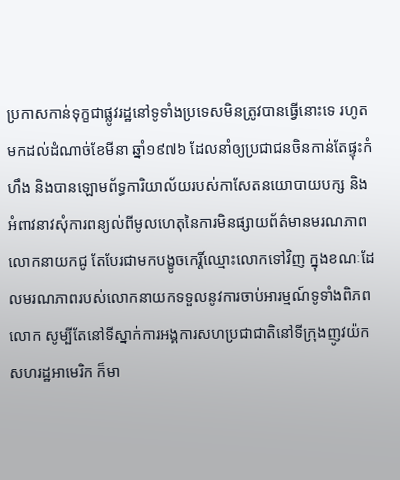ប្រកាសកាន់ទុក្ខជាផ្លូវរដ្ឋនៅទូទាំងប្រទេសមិនត្រូវបានធ្វើនោះទេ រហូតមកដល់ដំណាច់ខែមីនា ឆ្នាំ១៩៧៦ ដែលនាំឲ្យប្រជាជនចិនកាន់តែផ្ទុះកំហឹង និងបានឡោមព័ទ្ធការិយាល័យរបស់កាសែតនយោបាយបក្ស និងអំពាវនាវសុំការពន្យល់ពីមូលហេតុនៃការមិនផ្សាយព័ត៌មានមរណភាពលោកនាយកជូ តែបែរជាមកបង្ខូចកេរ្តិ៍ឈ្មោះលោកទៅវិញ ក្នុងខណៈដែលមរណភាពរបស់លោកនាយកទទួលនូវការចាប់អារម្មណ៍ទូទាំងពិភពលោក សូម្បីតែនៅទីស្នាក់ការអង្គការសហប្រជាជាតិនៅទីក្រុងញូវយ៉ក សហរដ្ឋអាមេរិក ក៏មា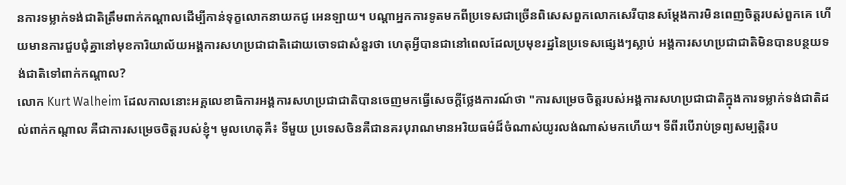នការទម្លាក់ទង់ជាតិត្រឹមពាក់កណ្តាលដើម្បីកាន់ទុក្ខលោកនាយកជូ អេនឡាយ។ បណ្តាអ្នកការទូតមកពីប្រទេសជាច្រើនពិសេសពួកលោកសេរីបានសម្តែងការមិនពេញចិត្តរបស់ពួកគេ ហើយមានការជួបជុំគ្នានៅមុខការិយាល័យអង្គការសហប្រជាជាតិដោយចោទជាសំនួរថា ហេតុអ្វីបានជានៅពេលដែលប្រមុខរដ្ឋនៃប្រទេសផ្សេងៗស្លាប់ អង្គការសហប្រជាជាតិមិនបានបន្ថយទង់ជាតិទៅពាក់កណ្តាល?
លោក Kurt Walheim ដែលកាលនោះអគ្គលេខាធិការអង្គការសហប្រជាជាតិបានចេញមកធ្វើសេចក្តីថ្លែងការណ៍ថា "ការសម្រេចចិត្តរបស់អង្គការសហប្រជាជាតិក្នុងការទម្លាក់ទង់ជាតិដល់ពាក់កណ្ដាល គឺជាការសម្រេចចិត្តរបស់ខ្ញុំ។ មូលហេតុគឺ៖ ទីមួយ ប្រទេសចិនគឺជានគរបុរាណមានអរិយធម៌ដ៏ចំណាស់យូរលង់ណាស់មកហើយ។ ទីពីរបើរាប់ទ្រព្យសម្បត្តិរប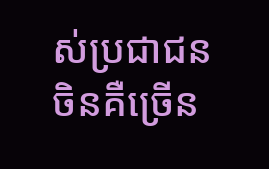ស់ប្រជាជនចិនគឺច្រើន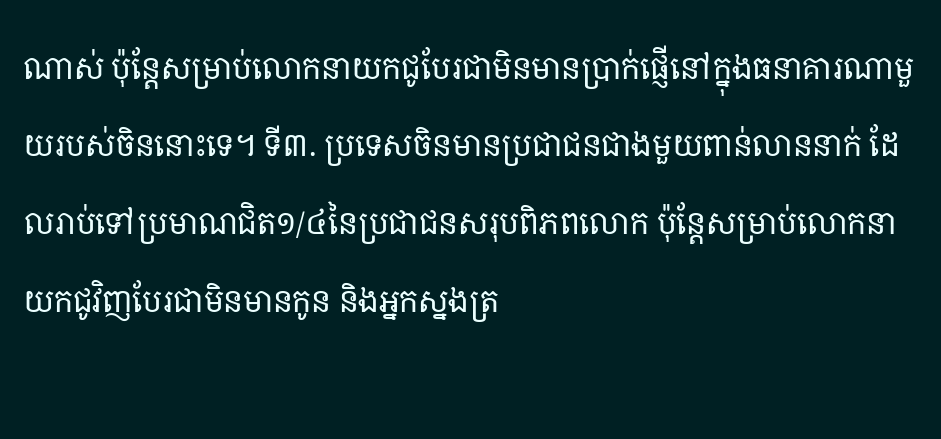ណាស់ ប៉ុន្តែសម្រាប់លោកនាយកជូបែរជាមិនមានប្រាក់ផ្ញើនៅក្នុងធនាគារណាមួយរបស់ចិននោះទេ។ ទី៣. ប្រទេសចិនមានប្រជាជនជាងមួយពាន់លាននាក់ ដែលរាប់ទៅប្រមាណជិត១/៤នៃប្រជាជនសរុបពិភពលោក ប៉ុន្តែសម្រាប់លោកនាយកជូវិញបែរជាមិនមានកូន និងអ្នកស្នងត្រ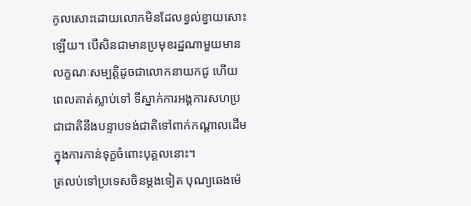កូលសោះដោយលោកមិនដែលខ្វល់ខ្វាយសោះឡើយ។ បើសិនជាមានប្រមុខរដ្ឋណាមួយមានលក្ខណៈសម្បត្តិដូចជាលោកនាយកជូ ហើយពេលគាត់ស្លាប់ទៅ ទីស្នាក់ការអង្គការសហប្រជាជាតិនឹងបន្ទាបទង់ជាតិទៅពាក់កណ្តាលដើម ក្នុងការកាន់ទុក្ខចំពោះបុគ្គលនោះ។
ត្រលប់ទៅប្រទេសចិនម្តងទៀត បុណ្យឆេងម៉េ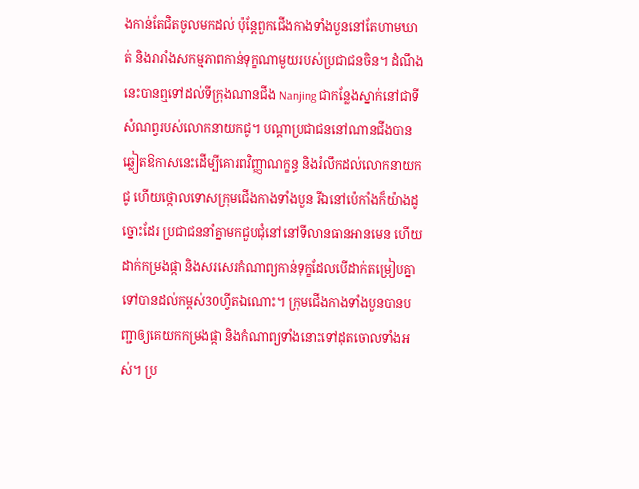ងកាន់តែជិតចូលមកដល់ ប៉ុន្តែពួកជើងកាងទាំងបួននៅតែហាមឃាត់ និងរារាំងសកម្មភាពកាន់ទុក្ខណាមួយរបស់ប្រជាជនចិន។ ដំណឹងនេះបានឮទៅដល់ទីក្រុងណានជីង Nanjing ជាកន្លែងស្នាក់នៅជាទីសំណព្វរបស់លោកនាយកជូ។ បណ្តាប្រជាជននៅណានជីងបានឆ្លៀតឱកាសនេះដើម្បីគោរពវិញ្ញាណក្ខន្ធ និងរំលឹកដល់លោកនាយកជូ ហើយថ្កោលទោសក្រុមជើងកាងទាំងបួន រីឯនៅប៉េកាំងក៏យ៉ាងដូច្នោះដែរ ប្រជាជននាំគ្នាមកជួបជុំនៅនៅទីលានធានអានមេន ហើយដាក់កម្រងផ្កា និងសរសេរកំណាព្យកាន់ទុក្ខដែលបើដាក់តម្រៀបគ្នាទៅបានដល់កម្ពស់30ហ្វីតឯណោះ។ ក្រុមជើងកាងទាំងបួនបានបញ្ជាឲ្យគេយកកម្រងផ្កា និងកំណាព្យទាំងនោះទៅដុតចោលទាំងអស់។ ប្រ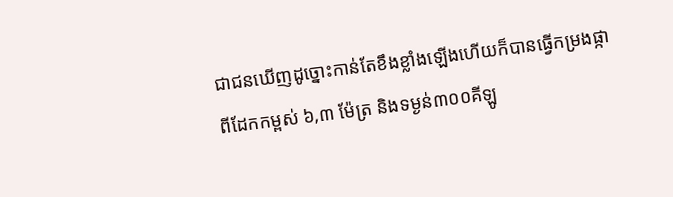ជាជនឃើញដូច្នោះកាន់តែខឹងខ្លាំងឡើងហើយក៏បានធ្វើកម្រងផ្កាពីដែកកម្ពស់ ៦,៣ ម៉ែត្រ និងទម្ងន់៣០០គីឡូ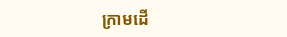ក្រាមដើ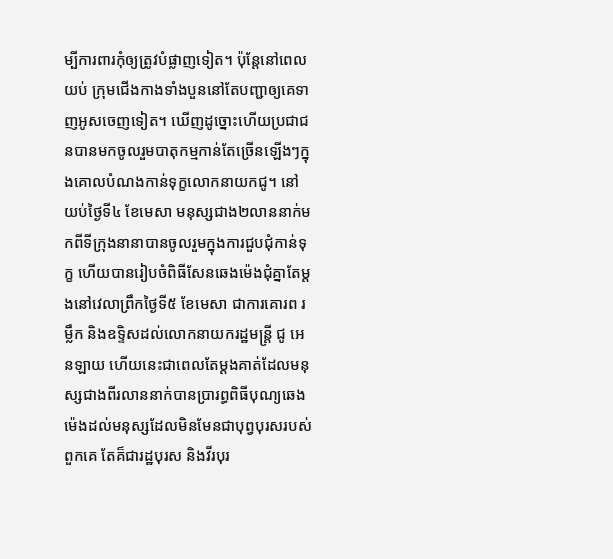ម្បីការពារកុំឲ្យត្រូវបំផ្លាញទៀត។ ប៉ុន្តែនៅពេលយប់ ក្រុមជើងកាងទាំងបួននៅតែបញ្ជាឲ្យគេទាញអូសចេញទៀត។ ឃើញដូច្នោះហើយប្រជាជនបានមកចូលរួមបាតុកម្មកាន់តែច្រើនឡើងៗក្នុងគោលបំណងកាន់ទុក្ខលោកនាយកជូ។ នៅយប់ថ្ងៃទី៤ ខែមេសា មនុស្សជាង២លាននាក់មកពីទីក្រុងនានាបានចូលរួមក្នុងការជួបជុំកាន់ទុក្ខ ហើយបានរៀបចំពិធីសែនឆេងម៉េងជុំគ្នាតែម្តងនៅវេលាព្រឹកថ្ងៃទី៥ ខែមេសា ជាការគោរព រម្លឹក និងឧទ្ទិសដល់លោកនាយករដ្ឋមន្រ្តី ជូ អេនឡាយ ហើយនេះជាពេលតែម្តងគាត់ដែលមនុស្សជាងពីរលាននាក់បានប្រារព្ធពិធីបុណ្យឆេងម៉េងដល់មនុស្សដែលមិនមែនជាបុព្វបុរសរបស់ពួកគេ តែគ៏ជារដ្ឋបុរស និងវីរបុរ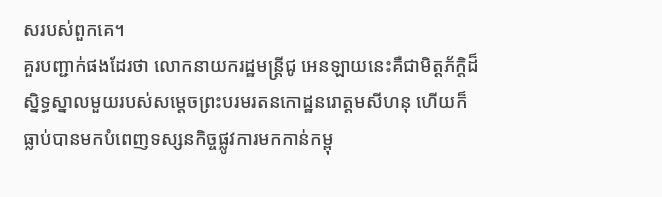សរបស់ពួកគេ។
គួរបញ្ជាក់ផងដែរថា លោកនាយករដ្ឋមន្រ្តីជូ អេនឡាយនេះគឺជាមិត្តភ័ក្តិដ៏ស្និទ្ធស្នាលមួយរបស់សម្តេចព្រះបរមរតនកោដ្ឋនរោត្តមសីហនុ ហើយក៏ធ្លាប់បានមកបំពេញទស្សនកិច្ចផ្លូវការមកកាន់កម្ពុ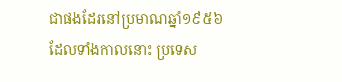ជាផងដែរនៅប្រមាណឆ្នាំ១៩៥៦ ដែលទាំងកាលនោះ ប្រទេស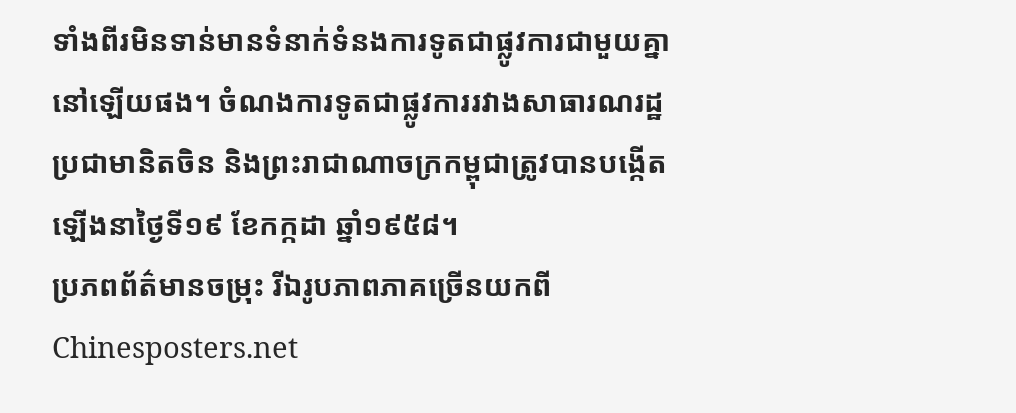ទាំងពីរមិនទាន់មានទំនាក់ទំនងការទូតជាផ្លូវការជាមួយគ្នានៅឡើយផង។ ចំណងការទូតជាផ្លូវការរវាងសាធារណរដ្ឋប្រជាមានិតចិន និងព្រះរាជាណាចក្រកម្ពុជាត្រូវបានបង្កើតឡើងនាថ្ងៃទី១៩ ខែកក្កដា ឆ្នាំ១៩៥៨។
ប្រភពព័ត៌មានចម្រុះ រីឯរូបភាពភាគច្រើនយកពី Chinesposters.net